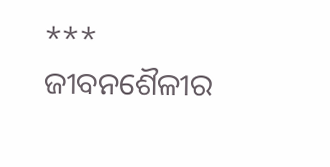*** ଜୀବନଶୈଳୀର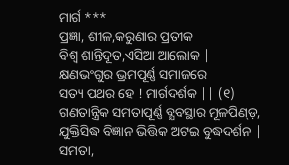ମାର୍ଗ ***
ପ୍ରଜ୍ଞା, ଶୀଳ,କରୁଣାର ପ୍ରତୀକ
ବିଶ୍ବ ଶାନ୍ତିଦୂତ,ଏସିଆ ଆଲୋକ |
କ୍ଷଣଭଂଗୁର ଭ୍ରମପୂର୍ଣ୍ଣ ସମାଜରେ
ସତ୍ୟ ପଥର ହେ ! ମାର୍ଗଦର୍ଶକ || (୧)
ଗଣତାନ୍ତ୍ରିକ ସମତାପୂର୍ଣ୍ଣ ବ୍ଯବସ୍ଥାର ମୂଳପିଣ୍ଡ଼,
ଯୁକ୍ତିସିଦ୍ଧ ବିଜ୍ଞାନ ଭିତ୍ତିକ ଅଟଇ ବୁଦ୍ଧଦର୍ଶନ |
ସମତା,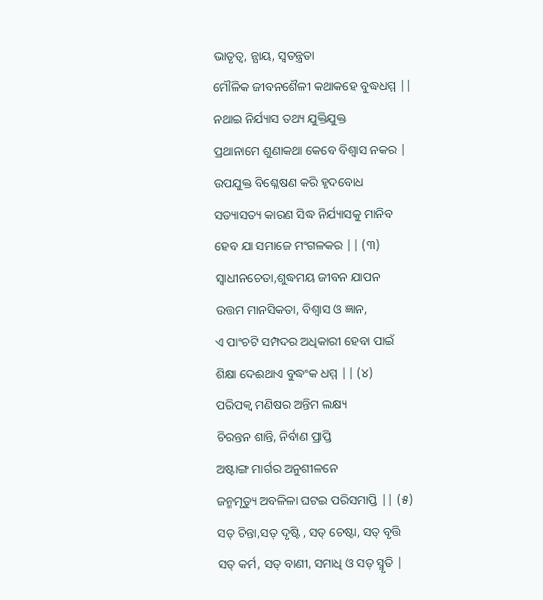ଭାତୃତ୍ବ, ନ୍ଯାୟ, ସ୍ବତନ୍ତ୍ରତା
ମୌଳିକ ଜୀବନଶୈଳୀ କଥାକହେ ବୁଦ୍ଧଧମ୍ମ ||
ନଥାଇ ନିର୍ଯ୍ୟାସ ତଥ୍ୟ ଯୁକ୍ତିଯୁକ୍ତ
ପ୍ରଥାନାମେ ଶୁଣାକଥା କେବେ ବିଶ୍ୱାସ ନକର |
ଉପଯୁକ୍ତ ବିଶ୍ଳେଷଣ କରି ହୃଦବୋଧ
ସତ୍ୟାସତ୍ୟ କାରଣ ସିଦ୍ଧ ନିର୍ଯ୍ୟାସକୁ ମାନିବ
ହେବ ଯା ସମାଜେ ମଂଗଳକର || (୩)
ସ୍ବାଧୀନଚେତା,ଶୁଦ୍ଧମୟ ଜୀବନ ଯାପନ
ଉତ୍ତମ ମାନସିକତା, ବିଶ୍ୱାସ ଓ ଜ୍ଞାନ,
ଏ ପାଂଚଟି ସମ୍ପଦର ଅଧିକାରୀ ହେବା ପାଇଁ
ଶିକ୍ଷା ଦେଈଥାଏ ବୁଦ୍ଧଂକ ଧମ୍ମ || (୪)
ପରିପକ୍ବ ମଣିଷର ଅନ୍ତିମ ଲକ୍ଷ୍ୟ
ଚିରନ୍ତନ ଶାନ୍ତି, ନିର୍ବାଣ ପ୍ରାପ୍ତି
ଅଷ୍ଟାଙ୍ଗ ମାର୍ଗର ଅନୁଶୀଳନେ
ଜନ୍ମମୃତ୍ୟୁ ଅବଳିଳା ଘଟଇ ପରିସମାପ୍ତି || (୫)
ସତ୍ ଚିନ୍ତା,ସତ୍ ଦୃଷ୍ଟି , ସତ୍ ଚେଷ୍ଟା, ସତ୍ ବୃତ୍ତି
ସତ୍ କର୍ମ, ସତ୍ ବାଣୀ, ସମାଧି ଓ ସତ୍ ସ୍ମୃତି |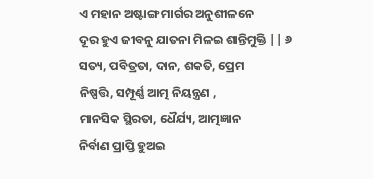ଏ ମହାନ ଅଷ୍ଟାଙ୍ଗ ମାର୍ଗର ଅନୁଶୀଳନେ
ଦୂର ହୁଏ ଜୀବନୁ ଯାତନା ମିଳଇ ଶାନ୍ତିମୁକ୍ତି || ୬
ସତ୍ୟ, ପବିତ୍ରତା, ଦାନ, ଶକତି, ପ୍ରେମ
ନିଷ୍ପତ୍ତି, ସମ୍ପୂର୍ଣ୍ଣ ଆତ୍ମ ନିୟନ୍ତ୍ରଣ ,
ମାନସିକ ସ୍ଥିରତା, ଧୈର୍ଯ୍ୟ, ଆତ୍ମଜ୍ଞାନ
ନିର୍ବାଣ ପ୍ରାପ୍ତି ହୁଅଇ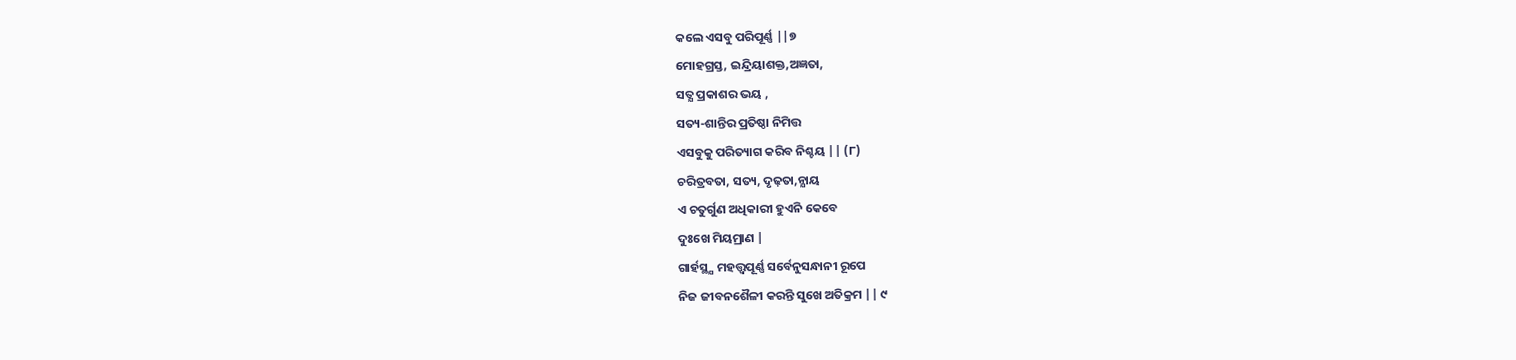କଲେ ଏସବୁ ପରିପୂର୍ଣ୍ଣ ||୭
ମୋହଗ୍ରସ୍ତ, ଇନ୍ଦ୍ରିୟାଶକ୍ତ,ଅଜ୍ଞତା,
ସତ୍ଯ ପ୍ରକାଶର ଭୟ ,
ସତ୍ୟ-ଶାନ୍ତିର ପ୍ରତିଷ୍ଠା ନିମିତ୍ତ
ଏସବୁକୁ ପରିତ୍ୟାଗ କରିବ ନିଶ୍ଚୟ || (୮)
ଚରିତ୍ରବତା, ସତ୍ୟ, ଦୃଢ଼ତା,ନ୍ଯାୟ
ଏ ଚତୁର୍ଗୁଣ ଅଧିକାରୀ ହୁଏନି କେବେ
ଦୁଃଖେ ମିୟମ୍ରାଣ |
ଗାର୍ହସ୍ଥ୍ଯ ମହତ୍ତ୍ୱପୂର୍ଣ୍ଣ ସର୍ବେନୁସନ୍ଧାନୀ ରୂପେ
ନିଜ ଜୀବନଶୈଳୀ କରନ୍ତି ସୁଖେ ଅତିକ୍ରମ || ୯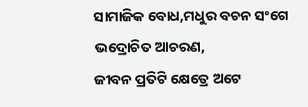ସାମାଜିକ ବୋଧ,ମଧୁର ବଚନ ସଂଗେ
ଭଦ୍ରୋଚିତ ଆଚରଣ,
ଜୀବନ ପ୍ରତିଟି କ୍ଷେତ୍ରେ ଅଟେ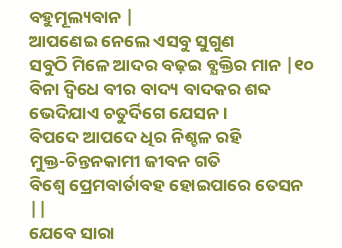ବହୁମୂଲ୍ୟବାନ |
ଆପଣେଇ ନେଲେ ଏସବୁ ସୁଗୁଣ
ସବୁଠି ମିଳେ ଆଦର ବଢ଼ଇ ବ୍ଯକ୍ତିର ମାନ |୧୦
ବିନା ଦ୍ବିଧେ ବୀର ବାଦ୍ୟ ବାଦକର ଶବ୍ଦ
ଭେଦିଯାଏ ଚତୁର୍ଦିଗେ ଯେସନ ।
ବିପଦେ ଆପଦେ ଧିର ନିଶ୍ଚଳ ରହି
ମୁକ୍ତ-ଚିନ୍ତନକାମୀ ଜୀବନ ଗତି
ବିଶ୍ବେ ପ୍ରେମବାର୍ତାବହ ହୋଇପାରେ ତେସନ ||
ଯେବେ ସାରା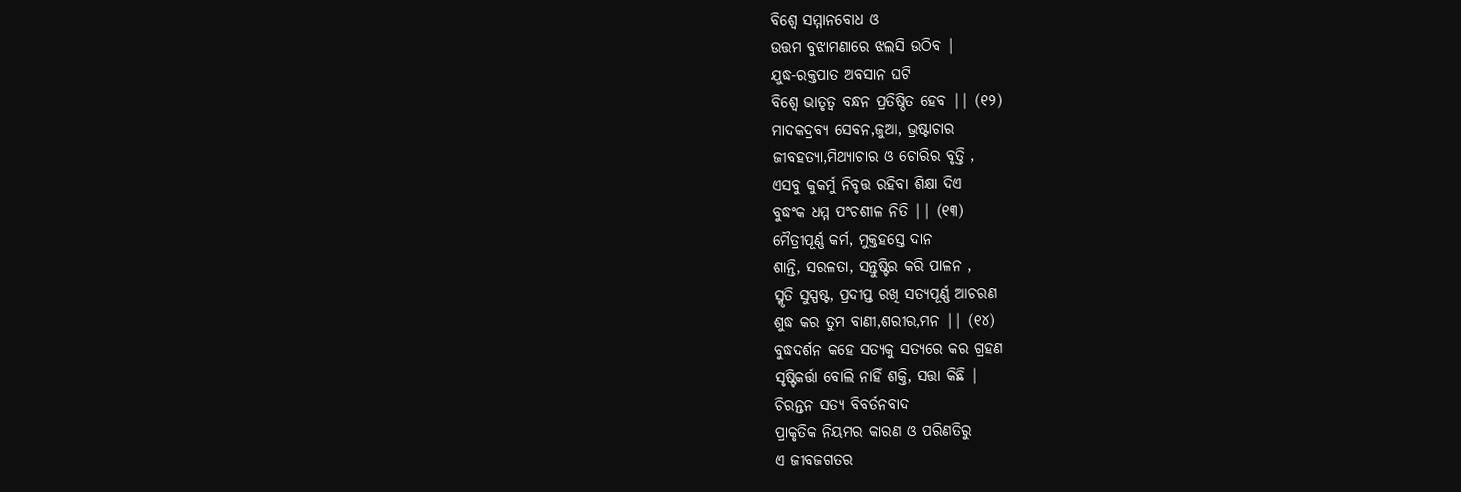ବିଶ୍ବେ ସମ୍ମାନବୋଧ ଓ
ଉତ୍ତମ ବୁଝାମଣାରେ ଝଲସି ଉଠିବ |
ଯୁଦ୍ଧ-ରକ୍ତପାତ ଅବସାନ ଘଟି
ବିଶ୍ବେ ଭାତୃତ୍ବ ବନ୍ଧନ ପ୍ରତିଷ୍ଠିତ ହେବ || (୧୨)
ମାଦକଦ୍ରବ୍ଯ ସେବନ,ଜୁଆ, ଭ୍ରଷ୍ଟାଚାର
ଜୀବହତ୍ଯା,ମିଥ୍ଯାଚାର ଓ ଚୋରିର ବୃତ୍ତି ,
ଏସବୁ କୁକର୍ମୁ ନିବୃତ୍ତ ରହିବା ଶିକ୍ଷା ଦିଏ
ବୁଦ୍ଧଂକ ଧମ୍ମ ପଂଚଶୀଳ ନିତି || (୧୩)
ମୈତ୍ରୀପୂର୍ଣ୍ଣ କର୍ମ, ମୁକ୍ତହସ୍ତେ ଦାନ
ଶାନ୍ତି, ସରଳତା, ସନ୍ତୁଷ୍ଟିର କରି ପାଳନ ,
ସ୍ମୃତି ସୁସ୍ପଷ୍ଟ, ପ୍ରଦୀପ୍ତ ରଖି ସତ୍ୟପୂର୍ଣ୍ଣ ଆଚରଣ
ଶୁଦ୍ଧ କର ତୁମ ବାଣୀ,ଶରୀର,ମନ || (୧୪)
ବୁଦ୍ଧଦର୍ଶନ କହେ ସତ୍ୟକୁ ସତ୍ଯରେ କର ଗ୍ରହଣ
ସୃଷ୍ଟିକର୍ତ୍ତା ବୋଲି ନାହିଁ ଶକ୍ତି, ସତ୍ତା କିଛି |
ଚିରନ୍ତନ ସତ୍ୟ ବିବର୍ତନବାଦ
ପ୍ରାକୃତିକ ନିୟମର କାରଣ ଓ ପରିଣତିରୁ
ଏ ଜୀବଜଗତର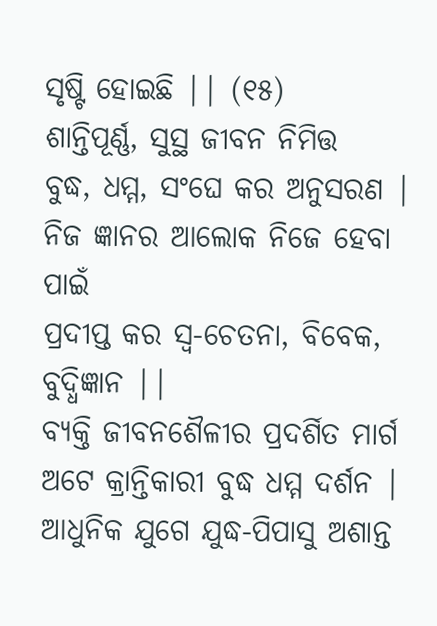ସୃଷ୍ଟି ହୋଇଛି || (୧୫)
ଶାନ୍ତିପୂର୍ଣ୍ଣ, ସୁସ୍ଥ ଜୀବନ ନିମିତ୍ତ
ବୁଦ୍ଧ, ଧମ୍ମ, ସଂଘେ କର ଅନୁସରଣ |
ନିଜ ଜ୍ଞାନର ଆଲୋକ ନିଜେ ହେବା ପାଇଁ
ପ୍ରଦୀପ୍ତ କର ସ୍ବ-ଚେତନା, ବିବେକ, ବୁଦ୍ଧିଜ୍ଞାନ ||
ବ୍ଯକ୍ତି ଜୀବନଶୈଳୀର ପ୍ରଦର୍ଶିତ ମାର୍ଗ
ଅଟେ କ୍ରାନ୍ତିକାରୀ ବୁଦ୍ଧ ଧମ୍ମ ଦର୍ଶନ |
ଆଧୁନିକ ଯୁଗେ ଯୁଦ୍ଧ-ପିପାସୁ ଅଶାନ୍ତ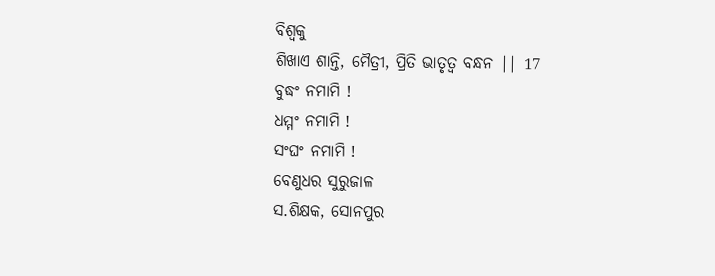ବିଶ୍ବକୁ
ଶିଖାଏ ଶାନ୍ତି, ମୈତ୍ରୀ, ପ୍ରିତି ଭାତୃତ୍ବ ବନ୍ଧନ || 17
ବୁଦ୍ଧଂ ନମାମି !
ଧମ୍ମଂ ନମାମି !
ସଂଘଂ ନମାମି !
ବେଣୁଧର ସୁରୁଜାଳ
ସ.ଶିକ୍ଷକ, ସୋନପୁର